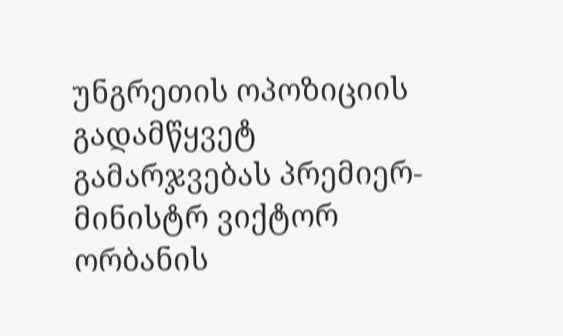უნგრეთის ოპოზიციის გადამწყვეტ გამარჯვებას პრემიერ-მინისტრ ვიქტორ ორბანის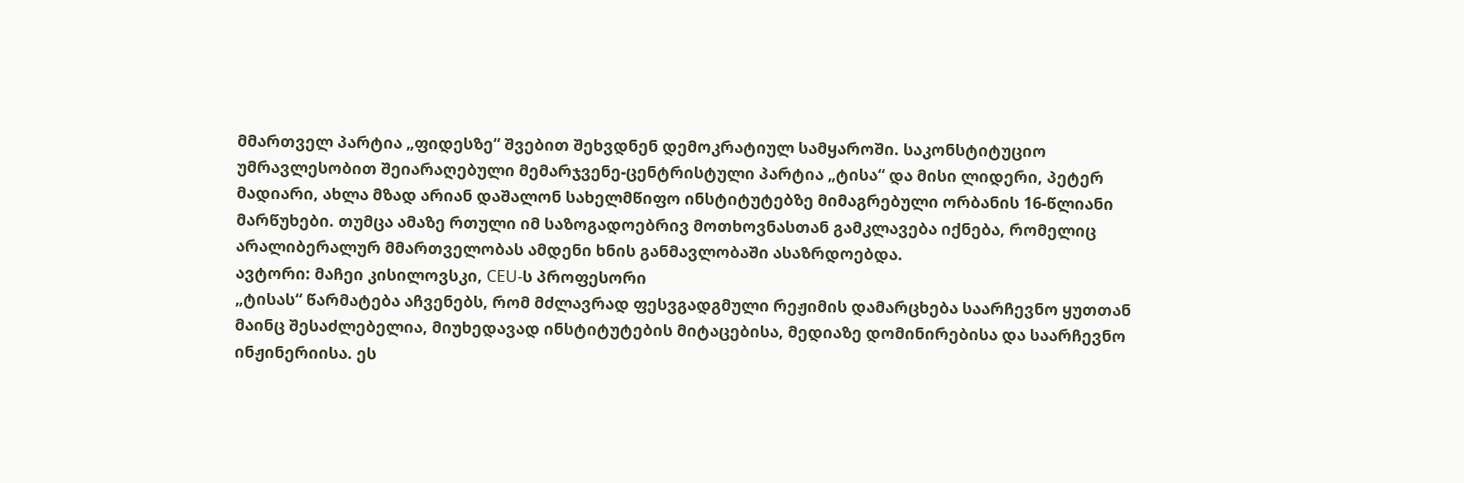მმართველ პარტია „ფიდესზე“ შვებით შეხვდნენ დემოკრატიულ სამყაროში. საკონსტიტუციო უმრავლესობით შეიარაღებული მემარჯვენე-ცენტრისტული პარტია „ტისა“ და მისი ლიდერი, პეტერ მადიარი, ახლა მზად არიან დაშალონ სახელმწიფო ინსტიტუტებზე მიმაგრებული ორბანის 16-წლიანი მარწუხები. თუმცა ამაზე რთული იმ საზოგადოებრივ მოთხოვნასთან გამკლავება იქნება, რომელიც არალიბერალურ მმართველობას ამდენი ხნის განმავლობაში ასაზრდოებდა.
ავტორი: მაჩეი კისილოვსკი, CEU-ს პროფესორი
„ტისას“ წარმატება აჩვენებს, რომ მძლავრად ფესვგადგმული რეჟიმის დამარცხება საარჩევნო ყუთთან მაინც შესაძლებელია, მიუხედავად ინსტიტუტების მიტაცებისა, მედიაზე დომინირებისა და საარჩევნო ინჟინერიისა. ეს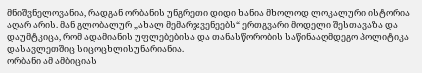მნიშვნელოვანია, რადგან ორბანის უნგრეთი დიდი ხანია მხოლოდ ლოკალური ისტორია აღარ არის. მან გლობალურ „ახალ მემარჯვენეებს“ ერთგვარი მოდელი შესთავაზა და დაუმტკიცა, რომ ადამიანის უფლებებისა და თანასწორობის საწინააღმდეგო პოლიტიკა დასავლეთშიც სიცოცხლისუნარიანია.
ორბანი ამ ამბიციას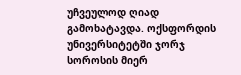უჩვეულოდ ღიად გამოხატავდა. ოქსფორდის უნივერსიტეტში ჯორჯ სოროსის მიერ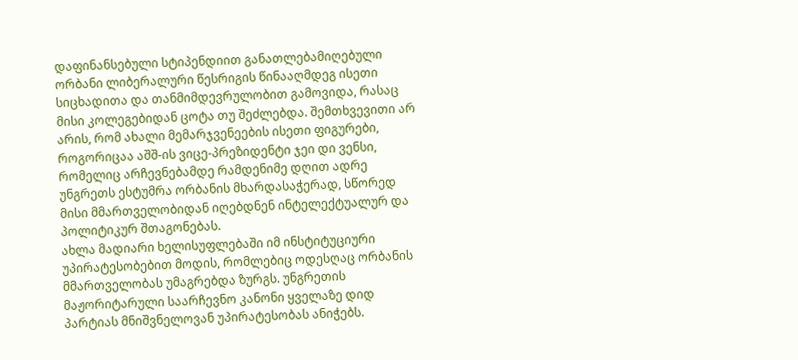დაფინანსებული სტიპენდიით განათლებამიღებული ორბანი ლიბერალური წესრიგის წინააღმდეგ ისეთი სიცხადითა და თანმიმდევრულობით გამოვიდა, რასაც მისი კოლეგებიდან ცოტა თუ შეძლებდა. შემთხვევითი არ არის, რომ ახალი მემარჯვენეების ისეთი ფიგურები, როგორიცაა აშშ-ის ვიცე-პრეზიდენტი ჯეი დი ვენსი, რომელიც არჩევნებამდე რამდენიმე დღით ადრე უნგრეთს ესტუმრა ორბანის მხარდასაჭერად, სწორედ მისი მმართველობიდან იღებდნენ ინტელექტუალურ და პოლიტიკურ შთაგონებას.
ახლა მადიარი ხელისუფლებაში იმ ინსტიტუციური უპირატესობებით მოდის, რომლებიც ოდესღაც ორბანის მმართველობას უმაგრებდა ზურგს. უნგრეთის მაჟორიტარული საარჩევნო კანონი ყველაზე დიდ პარტიას მნიშვნელოვან უპირატესობას ანიჭებს.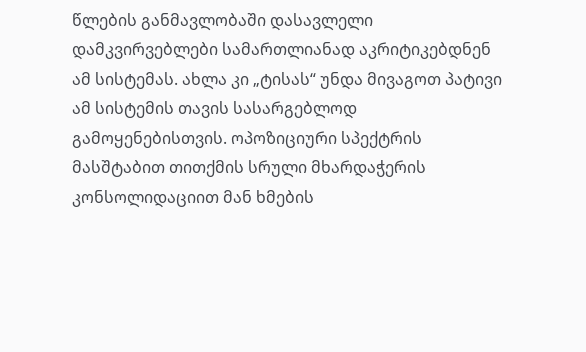წლების განმავლობაში დასავლელი დამკვირვებლები სამართლიანად აკრიტიკებდნენ ამ სისტემას. ახლა კი „ტისას“ უნდა მივაგოთ პატივი ამ სისტემის თავის სასარგებლოდ გამოყენებისთვის. ოპოზიციური სპექტრის მასშტაბით თითქმის სრული მხარდაჭერის კონსოლიდაციით მან ხმების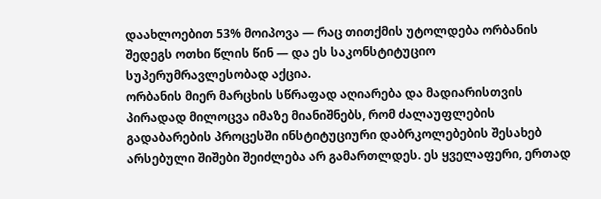დაახლოებით 53% მოიპოვა — რაც თითქმის უტოლდება ორბანის შედეგს ოთხი წლის წინ — და ეს საკონსტიტუციო სუპერუმრავლესობად აქცია.
ორბანის მიერ მარცხის სწრაფად აღიარება და მადიარისთვის პირადად მილოცვა იმაზე მიანიშნებს, რომ ძალაუფლების გადაბარების პროცესში ინსტიტუციური დაბრკოლებების შესახებ არსებული შიშები შეიძლება არ გამართლდეს. ეს ყველაფერი, ერთად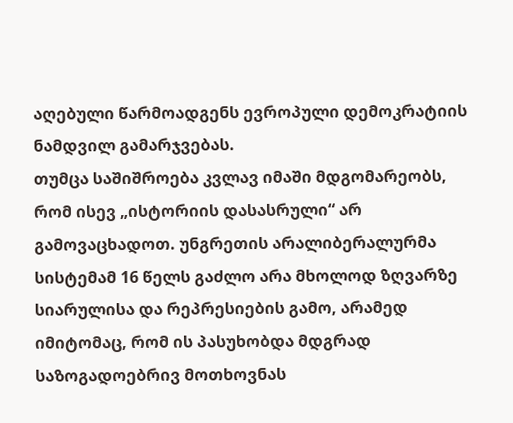აღებული წარმოადგენს ევროპული დემოკრატიის ნამდვილ გამარჯვებას.
თუმცა საშიშროება კვლავ იმაში მდგომარეობს, რომ ისევ „ისტორიის დასასრული“ არ გამოვაცხადოთ. უნგრეთის არალიბერალურმა სისტემამ 16 წელს გაძლო არა მხოლოდ ზღვარზე სიარულისა და რეპრესიების გამო, არამედ იმიტომაც, რომ ის პასუხობდა მდგრად საზოგადოებრივ მოთხოვნას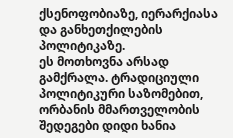ქსენოფობიაზე, იერარქიასა და განხეთქილების პოლიტიკაზე.
ეს მოთხოვნა არსად გამქრალა. ტრადიციული პოლიტიკური საზომებით, ორბანის მმართველობის შედეგები დიდი ხანია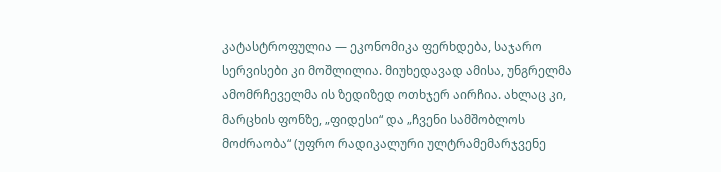კატასტროფულია — ეკონომიკა ფერხდება, საჯარო სერვისები კი მოშლილია. მიუხედავად ამისა, უნგრელმა ამომრჩეველმა ის ზედიზედ ოთხჯერ აირჩია. ახლაც კი, მარცხის ფონზე, „ფიდესი“ და „ჩვენი სამშობლოს მოძრაობა“ (უფრო რადიკალური ულტრამემარჯვენე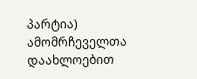პარტია) ამომრჩეველთა დაახლოებით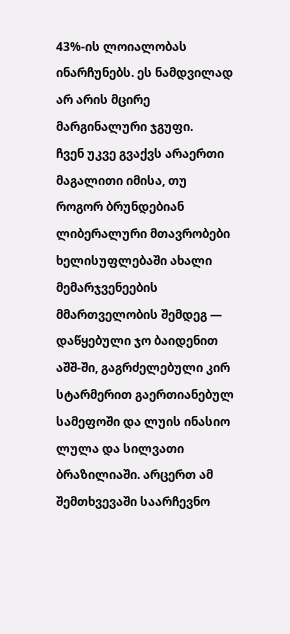43%-ის ლოიალობას ინარჩუნებს. ეს ნამდვილად არ არის მცირე მარგინალური ჯგუფი.
ჩვენ უკვე გვაქვს არაერთი მაგალითი იმისა, თუ როგორ ბრუნდებიან ლიბერალური მთავრობები ხელისუფლებაში ახალი მემარჯვენეების მმართველობის შემდეგ — დაწყებული ჯო ბაიდენით აშშ-ში, გაგრძელებული კირ სტარმერით გაერთიანებულ სამეფოში და ლუის ინასიო ლულა და სილვათი ბრაზილიაში. არცერთ ამ შემთხვევაში საარჩევნო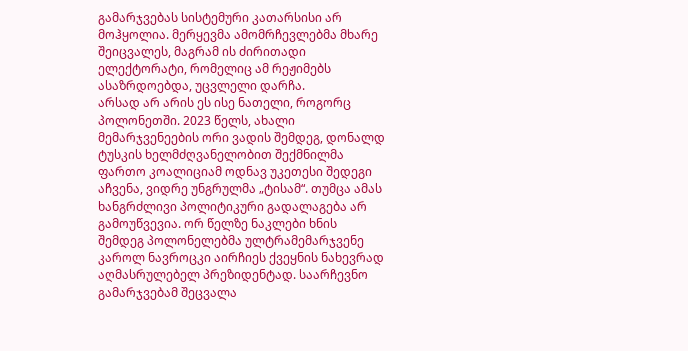გამარჯვებას სისტემური კათარსისი არ მოჰყოლია. მერყევმა ამომრჩევლებმა მხარე შეიცვალეს, მაგრამ ის ძირითადი ელექტორატი, რომელიც ამ რეჟიმებს ასაზრდოებდა, უცვლელი დარჩა.
არსად არ არის ეს ისე ნათელი, როგორც პოლონეთში. 2023 წელს, ახალი მემარჯვენეების ორი ვადის შემდეგ, დონალდ ტუსკის ხელმძღვანელობით შექმნილმა ფართო კოალიციამ ოდნავ უკეთესი შედეგი აჩვენა, ვიდრე უნგრულმა „ტისამ“. თუმცა ამას ხანგრძლივი პოლიტიკური გადალაგება არ გამოუწვევია. ორ წელზე ნაკლები ხნის შემდეგ პოლონელებმა ულტრამემარჯვენე კაროლ ნავროცკი აირჩიეს ქვეყნის ნახევრად აღმასრულებელ პრეზიდენტად. საარჩევნო გამარჯვებამ შეცვალა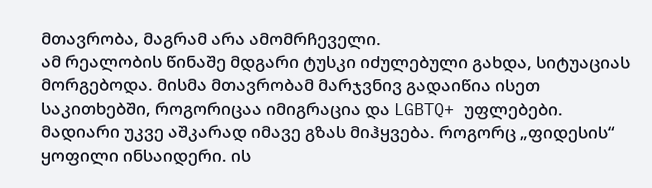მთავრობა, მაგრამ არა ამომრჩეველი.
ამ რეალობის წინაშე მდგარი ტუსკი იძულებული გახდა, სიტუაციას მორგებოდა. მისმა მთავრობამ მარჯვნივ გადაიწია ისეთ საკითხებში, როგორიცაა იმიგრაცია და LGBTQ+ უფლებები. მადიარი უკვე აშკარად იმავე გზას მიჰყვება. როგორც „ფიდესის“ ყოფილი ინსაიდერი. ის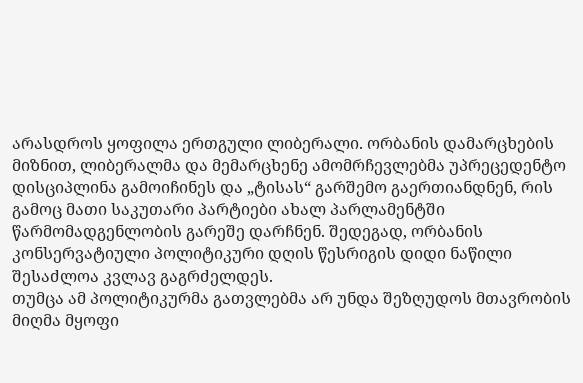არასდროს ყოფილა ერთგული ლიბერალი. ორბანის დამარცხების მიზნით, ლიბერალმა და მემარცხენე ამომრჩევლებმა უპრეცედენტო დისციპლინა გამოიჩინეს და „ტისას“ გარშემო გაერთიანდნენ, რის გამოც მათი საკუთარი პარტიები ახალ პარლამენტში წარმომადგენლობის გარეშე დარჩნენ. შედეგად, ორბანის კონსერვატიული პოლიტიკური დღის წესრიგის დიდი ნაწილი შესაძლოა კვლავ გაგრძელდეს.
თუმცა ამ პოლიტიკურმა გათვლებმა არ უნდა შეზღუდოს მთავრობის მიღმა მყოფი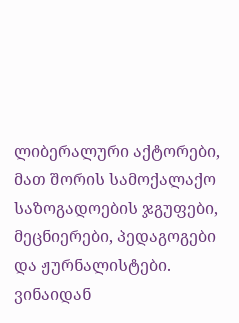ლიბერალური აქტორები, მათ შორის სამოქალაქო საზოგადოების ჯგუფები, მეცნიერები, პედაგოგები და ჟურნალისტები. ვინაიდან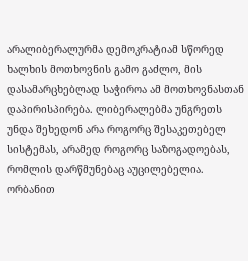არალიბერალურმა დემოკრატიამ სწორედ ხალხის მოთხოვნის გამო გაძლო, მის დასამარცხებლად საჭიროა ამ მოთხოვნასთან დაპირისპირება. ლიბერალებმა უნგრეთს უნდა შეხედონ არა როგორც შესაკეთებელ სისტემას, არამედ როგორც საზოგადოებას, რომლის დარწმუნებაც აუცილებელია.
ორბანით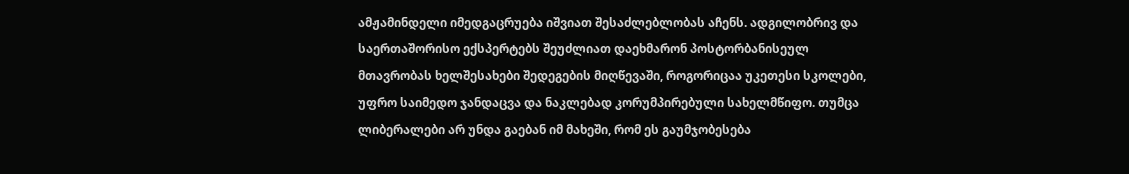ამჟამინდელი იმედგაცრუება იშვიათ შესაძლებლობას აჩენს. ადგილობრივ და საერთაშორისო ექსპერტებს შეუძლიათ დაეხმარონ პოსტორბანისეულ მთავრობას ხელშესახები შედეგების მიღწევაში, როგორიცაა უკეთესი სკოლები, უფრო საიმედო ჯანდაცვა და ნაკლებად კორუმპირებული სახელმწიფო. თუმცა ლიბერალები არ უნდა გაებან იმ მახეში, რომ ეს გაუმჯობესება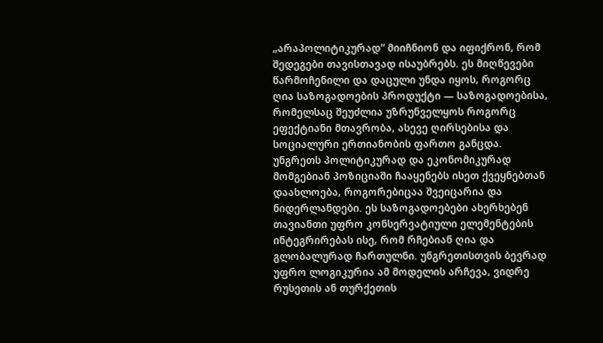„არაპოლიტიკურად“ მიიჩნიონ და იფიქრონ, რომ შედეგები თავისთავად ისაუბრებს. ეს მიღწევები წარმოჩენილი და დაცული უნდა იყოს, როგორც ღია საზოგადოების პროდუქტი — საზოგადოებისა, რომელსაც შეუძლია უზრუნველყოს როგორც ეფექტიანი მთავრობა, ასევე ღირსებისა და სოციალური ერთიანობის ფართო განცდა.
უნგრეთს პოლიტიკურად და ეკონომიკურად მომგებიან პოზიციაში ჩააყენებს ისეთ ქვეყნებთან დაახლოება, როგორებიცაა შვეიცარია და ნიდერლანდები. ეს საზოგადოებები ახერხებენ თავიანთი უფრო კონსერვატიული ელემენტების ინტეგრირებას ისე, რომ რჩებიან ღია და გლობალურად ჩართულნი. უნგრეთისთვის ბევრად უფრო ლოგიკურია ამ მოდელის არჩევა, ვიდრე რუსეთის ან თურქეთის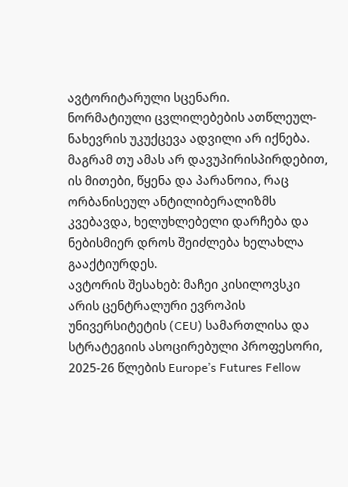ავტორიტარული სცენარი.
ნორმატიული ცვლილებების ათწლეულ-ნახევრის უკუქცევა ადვილი არ იქნება. მაგრამ თუ ამას არ დავუპირისპირდებით, ის მითები, წყენა და პარანოია, რაც ორბანისეულ ანტილიბერალიზმს კვებავდა, ხელუხლებელი დარჩება და ნებისმიერ დროს შეიძლება ხელახლა გააქტიურდეს.
ავტორის შესახებ: მაჩეი კისილოვსკი არის ცენტრალური ევროპის უნივერსიტეტის (CEU) სამართლისა და სტრატეგიის ასოცირებული პროფესორი, 2025-26 წლების Europe’s Futures Fellow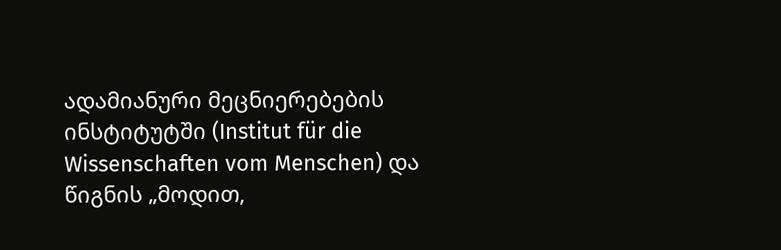ადამიანური მეცნიერებების ინსტიტუტში (Institut für die Wissenschaften vom Menschen) და წიგნის „მოდით,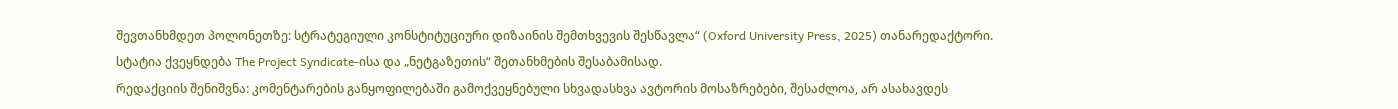შევთანხმდეთ პოლონეთზე: სტრატეგიული კონსტიტუციური დიზაინის შემთხვევის შესწავლა“ (Oxford University Press, 2025) თანარედაქტორი.
სტატია ქვეყნდება The Project Syndicate-ისა და „ნეტგაზეთის“ შეთანხმების შესაბამისად.
რედაქციის შენიშვნა: კომენტარების განყოფილებაში გამოქვეყნებული სხვადასხვა ავტორის მოსაზრებები, შესაძლოა, არ ასახავდეს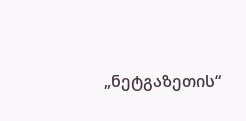„ნეტგაზეთის“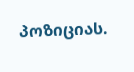პოზიციას.